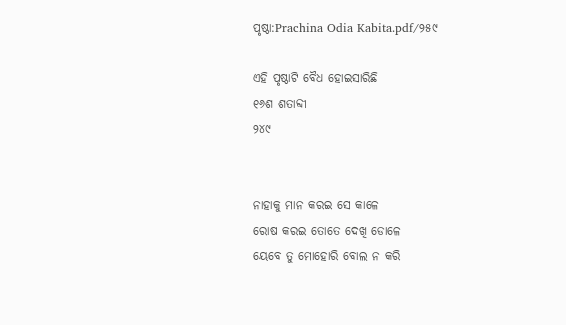ପୃଷ୍ଠା:Prachina Odia Kabita.pdf/୨୫୯

ଏହି ପୃଷ୍ଠାଟି ବୈଧ ହୋଇସାରିଛି
୧୬ଶ ଶତାବ୍ଦୀ
୨୪୯


ନାହାକୁ ମାନ କରଇ ସେ କାଳେ
ରୋଷ କରଇ ତୋତେ ଦେଖି ଡୋଳେ
ୟେବେ ତୁ ମୋହୋରି ବୋଲ ନ କରି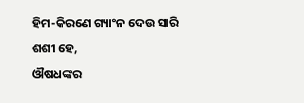ହିମ-କିରଣେ ଗ୍ୟାଂନ ଦେଉ ସାରି
ଶଶୀ ହେ,
ଔଷଧଙ୍କର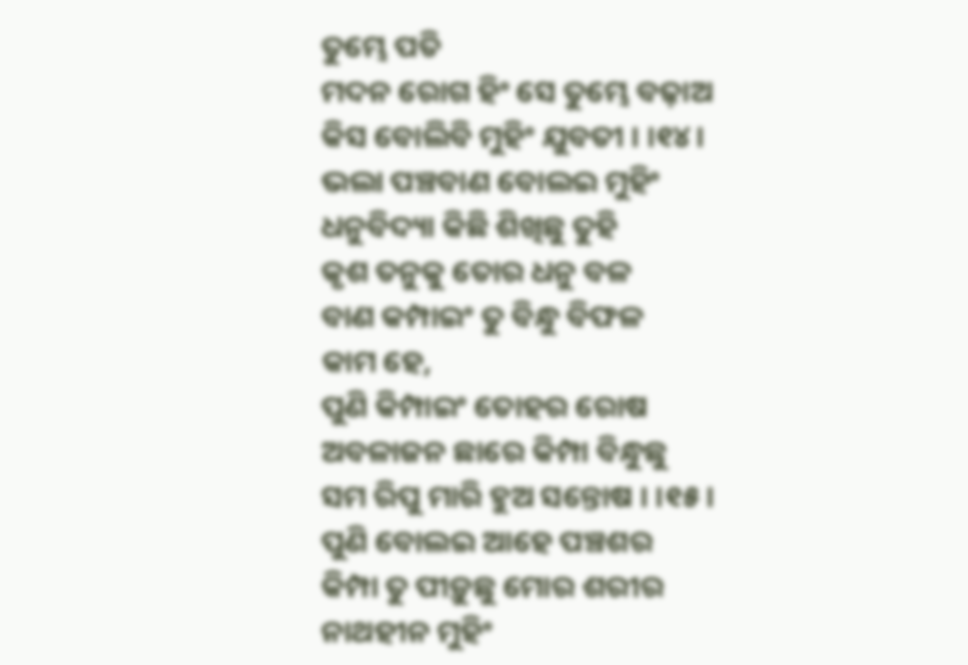ତୁମ୍ଭେ ପତି
ମଦନ ରୋଗ ହିଂ ସେ ତୁମ୍ଭେ ବଢ଼ାଅ
କିସ ବୋଲିବି ମୁହିଂ ଯୁବତୀ । ।୧୪।
ଭଲା ପଞ୍ଚବାଣ ବୋଲଇ ମୁହିଂ
ଧନୁବିଦ୍ୟା କିଛି ଶିଖିଛୁ ତୁହି
କୃଶ ତନୁକୁ ତୋର ଧନୁ ବଳ
ବାଣ କମ୍ପାଇଂ ତୁ ବିନ୍ଧୁ ବିଫଳ
କାମ ହେ,
ପୁଣି କିମ୍ପାଇଂ ତୋହର ରୋଷ
ଅବଳାଜନ ଛାରେ କିମ୍ପା ବିନ୍ଧୁଛୁ
ସମ ରିପୁ ମାରି ହୁଅ ସନ୍ତୋଷ । ।୧୫।
ପୁଣି ବୋଲଇ ଆହେ ପଞ୍ଚଶର
କିମ୍ପା ତୁ ପୀଡ଼ୁଛୁ ମୋର ଶରୀର
ନାଥହୀନ ମୁହିଂ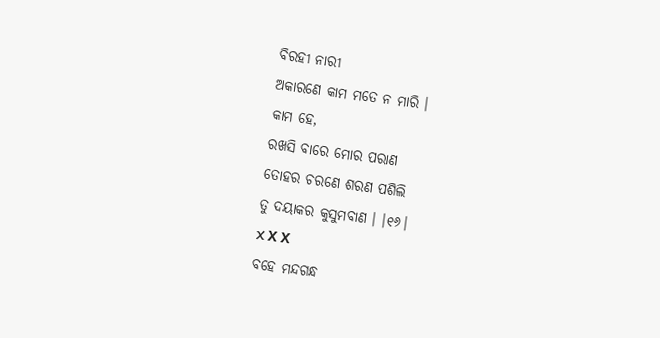ବିରହୀ ନାରୀ
ଅକାରଣେ କାମ ମତେ ନ ମାରି ।
କାମ ହେ,
ରଖସି ବାରେ ମୋର ପରାଣ
ତୋହର ଚରଣେ ଶରଣ ପଶିଲି
ତୁ ଦୟାକର କୁସୁମବାଣ । ।୧୬।
X Χ Χ
ବହେ ମନ୍ଦଗନ୍ଧ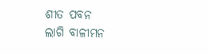ଶୀତ ପବନ
ଲାଗି ବାଳୀମନ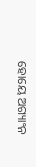ହୋୟେ ଅଗ୍ୟାଂନ